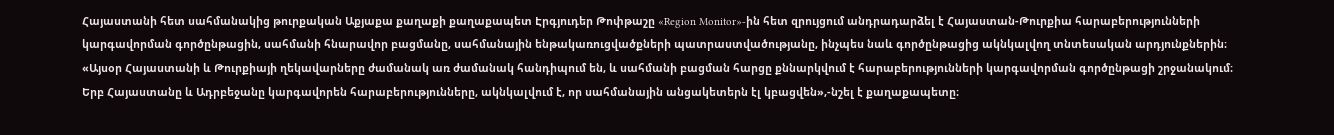Հայաստանի հետ սահմանակից թուրքական Աքյաքա քաղաքի քաղաքապետ Էրգյուդեր Թոփթաշը «Region Monitor»-ին հետ զրույցում անդրադարձել է Հայաստան-Թուրքիա հարաբերությունների կարգավորման գործընթացին, սահմանի հնարավոր բացմանը, սահմանային ենթակառուցվածքների պատրաստվածությանը, ինչպես նաև գործընթացից ակնկալվող տնտեսական արդյունքներին։
«Այսօր Հայաստանի և Թուրքիայի ղեկավարները ժամանակ առ ժամանակ հանդիպում են, և սահմանի բացման հարցը քննարկվում է հարաբերությունների կարգավորման գործընթացի շրջանակում։ Երբ Հայաստանը և Ադրբեջանը կարգավորեն հարաբերությունները, ակնկալվում է, որ սահմանային անցակետերն էլ կբացվեն»,-նշել է քաղաքապետը։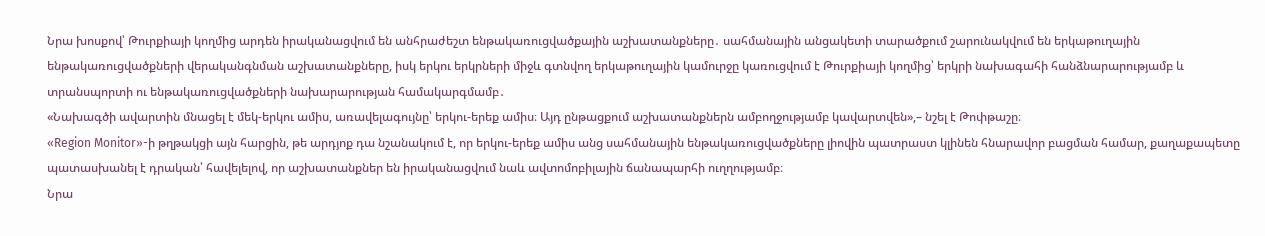Նրա խոսքով՝ Թուրքիայի կողմից արդեն իրականացվում են անհրաժեշտ ենթակառուցվածքային աշխատանքները․ սահմանային անցակետի տարածքում շարունակվում են երկաթուղային ենթակառուցվածքների վերականգնման աշխատանքները, իսկ երկու երկրների միջև գտնվող երկաթուղային կամուրջը կառուցվում է Թուրքիայի կողմից՝ երկրի նախագահի հանձնարարությամբ և տրանսպորտի ու ենթակառուցվածքների նախարարության համակարգմամբ․
«Նախագծի ավարտին մնացել է մեկ-երկու ամիս, առավելագույնը՝ երկու-երեք ամիս։ Այդ ընթացքում աշխատանքներն ամբողջությամբ կավարտվեն»,– նշել է Թոփթաշը։
«Region Monitor»-ի թղթակցի այն հարցին, թե արդյոք դա նշանակում է, որ երկու-երեք ամիս անց սահմանային ենթակառուցվածքները լիովին պատրաստ կլինեն հնարավոր բացման համար, քաղաքապետը պատասխանել է դրական՝ հավելելով, որ աշխատանքներ են իրականացվում նաև ավտոմոբիլային ճանապարհի ուղղությամբ։
Նրա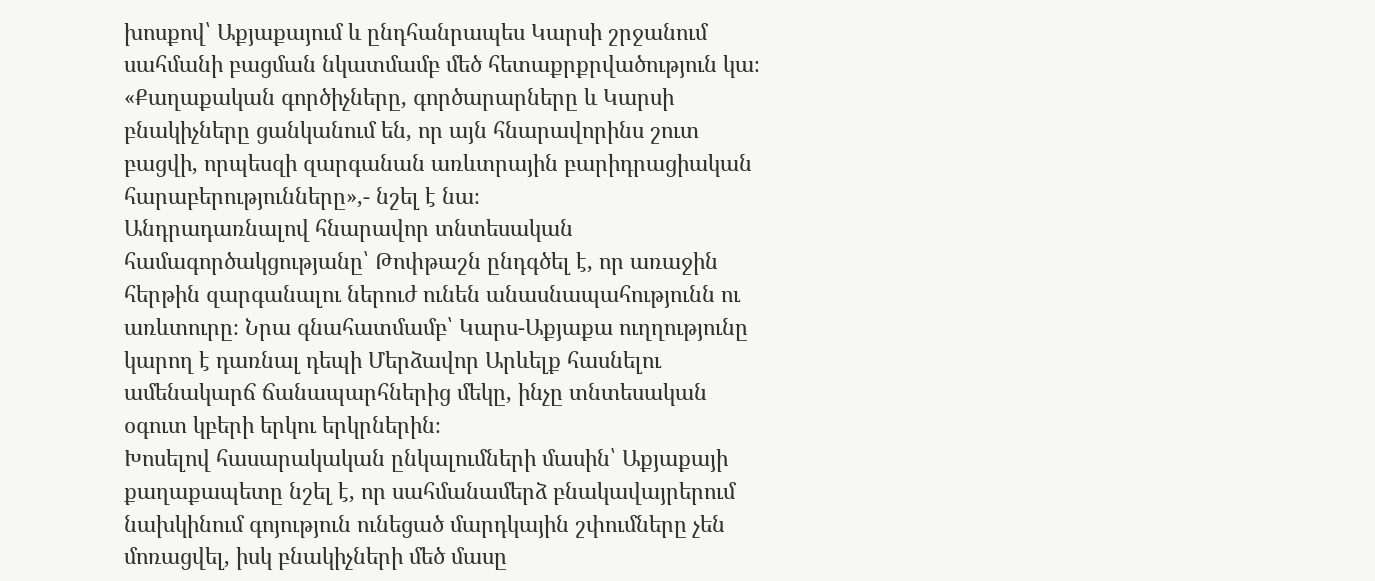խոսքով՝ Աքյաքայում և ընդհանրապես Կարսի շրջանում սահմանի բացման նկատմամբ մեծ հետաքրքրվածություն կա։
«Քաղաքական գործիչները, գործարարները և Կարսի բնակիչները ցանկանում են, որ այն հնարավորինս շուտ բացվի, որպեսզի զարգանան առևտրային բարիդրացիական հարաբերությունները»,- նշել է նա։
Անդրադառնալով հնարավոր տնտեսական համագործակցությանը՝ Թոփթաշն ընդգծել է, որ առաջին հերթին զարգանալու ներուժ ունեն անասնապահությունն ու առևտուրը։ Նրա գնահատմամբ՝ Կարս-Աքյաքա ուղղությունը կարող է դառնալ դեպի Մերձավոր Արևելք հասնելու ամենակարճ ճանապարհներից մեկը, ինչը տնտեսական օգուտ կբերի երկու երկրներին։
Խոսելով հասարակական ընկալումների մասին՝ Աքյաքայի քաղաքապետը նշել է, որ սահմանամերձ բնակավայրերում նախկինում գոյություն ունեցած մարդկային շփումները չեն մոռացվել, իսկ բնակիչների մեծ մասը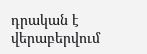դրական է վերաբերվում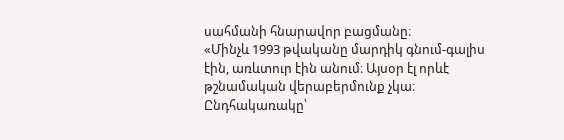սահմանի հնարավոր բացմանը։
«Մինչև 1993 թվականը մարդիկ գնում-գալիս էին, առևտուր էին անում։ Այսօր էլ որևէ թշնամական վերաբերմունք չկա։ Ընդհակառակը՝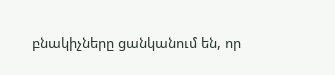բնակիչները ցանկանում են, որ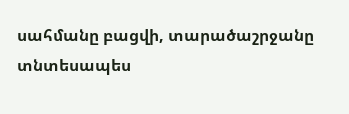սահմանը բացվի, տարածաշրջանը տնտեսապես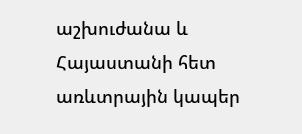աշխուժանա և Հայաստանի հետ առևտրային կապեր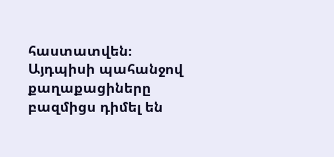հաստատվեն։ Այդպիսի պահանջով քաղաքացիները բազմիցս դիմել են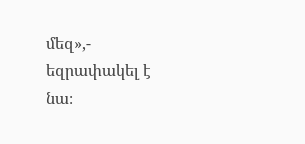մեզ»,- եզրափակել է նա։